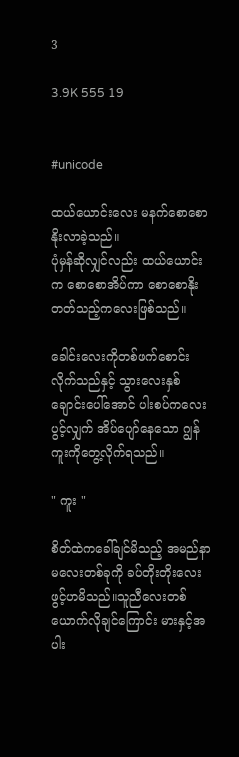3

3.9K 555 19


#unicode

ထယ်ယောင်းလေး မနက်စောစော နိုးလာခဲ့သည်။
ပုံမှန်ဆိုလျှင်လည်း ထယ်ယောင်းက စောစောအိပ်ကာ စောစောနိုးတတ်သည့်ကလေးဖြစ်သည်။

ခေါင်းလေးကိုတစ်ဖက်စောင်းလိုက်သည်နှင့် သွားလေးနှစ်ချောင်းပေါ်အောင် ပါးစပ်ကလေးပွင့်လျှက် အိပ်ပျော်နေသော ဂျွန်ကူးကိုတွေ့လိုက်ရသည်။

" ကူး "

စိတ်ထဲကခေါ်ချင်မိသည့် အမည်နာမလေးတစ်ခုကို ခပ်တိုးတိုးလေး ဖွင့်ဟမိသည်။သူညီလေးတစ်ယောက်လိုချင်ကြောင်း မားနှင့်အပါး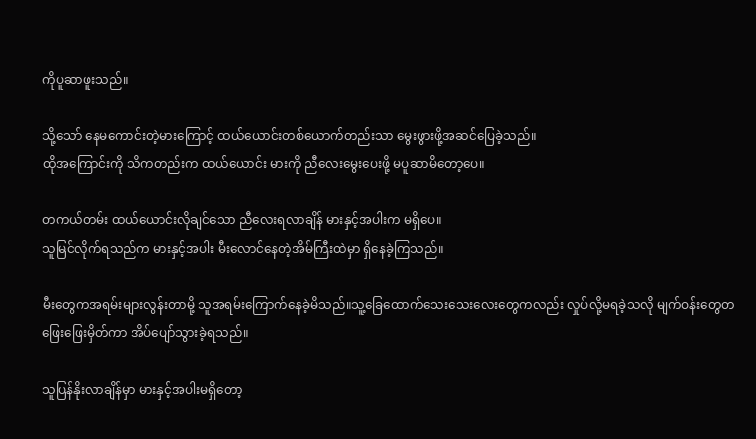ကိုပူဆာဖူးသည်။

သို့သော် နေမကောင်းတဲ့မားကြောင့် ထယ်ယောင်းတစ်ယောက်တည်းသာ မွေးဖွားဖို့အဆင်ပြေခဲ့သည်။
ထိုအကြောင်းကို သိကတည်းက ထယ်ယောင်း မားကို ညီလေးမွေးပေးဖို့ မပူဆာမိတော့ပေ။

တကယ်တမ်း ထယ်ယောင်းလိုချင်သော ညီလေးရလာချိန် မားနှင့်အပါးက မရှိပေ။
သူမြင်လိုက်ရသည်က မားနှင့်အပါး မီးလောင်နေတဲ့အိမ်ကြီးထဲမှာ ရှိနေခဲ့ကြသည်။

မီးတွေကအရမ်းများလွန်းတာမို့ သူအရမ်းကြောက်နေခဲ့မိသည်။သူ့ခြေထောက်သေးသေးလေးတွေကလည်း လှုပ်လို့မရခဲ့သလို မျက်ဝန်းတွေတဖြေးဖြေးမှိတ်ကာ အိပ်ပျော်သွားခဲ့ရသည်။

သူပြန်နိုးလာချိန်မှာ မားနှင့်အပါးမရှိတော့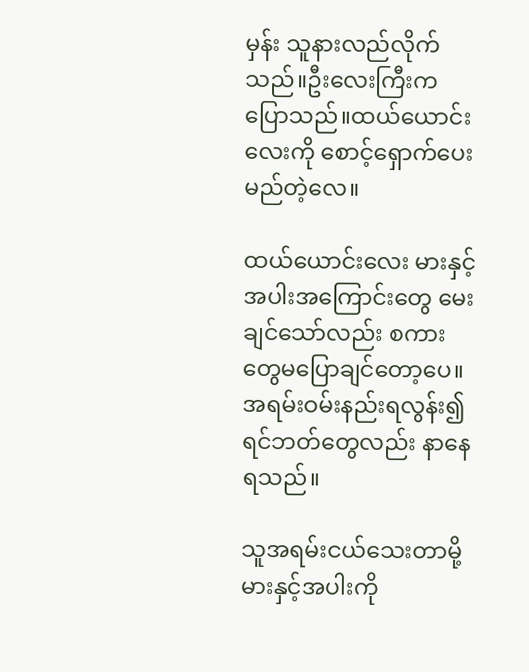မှန်း သူနားလည်လိုက်သည်။ဦးလေးကြီးကပြောသည်။ထယ်ယောင်းလေးကို စောင့်ရှောက်ပေးမည်တဲ့လေ။

ထယ်ယောင်းလေး မားနှင့်အပါးအကြောင်းတွေ မေးချင်သော်လည်း စကားတွေမပြောချင်တော့ပေ။
အရမ်းဝမ်းနည်းရလွန်း၍ ရင်ဘတ်တွေလည်း နာနေရသည်။

သူအရမ်းငယ်သေးတာမို့ မားနှင့်အပါးကို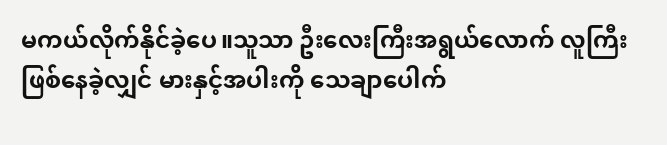မကယ်လိုက်နိုင်ခဲ့ပေ။သူသာ ဦးလေးကြီးအရွယ်လောက် လူကြီးဖြစ်နေခဲ့လျှင် မားနှင့်အပါးကို သေချာပေါက်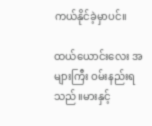ကယ်နိုင်ခဲ့မှာပင်။

ထယ်ယောင်းလေး အများကြီး ဝမ်းနည်းရသည်။မားနှင့်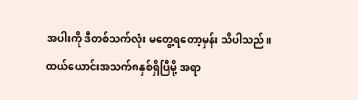အပါးကို ဒီတစ်သက်လုံး မတွေ့ရတော့မှန်း သိပါသည်။
ထယ်ယောင်းအသက်၈နှစ်ရှိပြီမို့ အရာ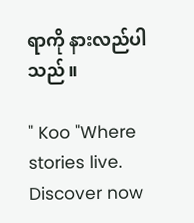ရာကို နားလည်ပါသည်။

" Koo "Where stories live. Discover now